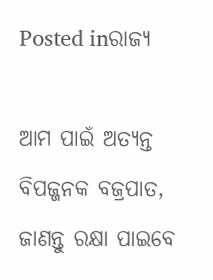Posted inରାଜ୍ୟ

ଆମ ପାଇଁ ଅତ୍ୟନ୍ତ ବିପଜ୍ଜନକ ବଜ୍ରପାତ, ଜାଣନ୍ତୁ ରକ୍ଷା ପାଇବେ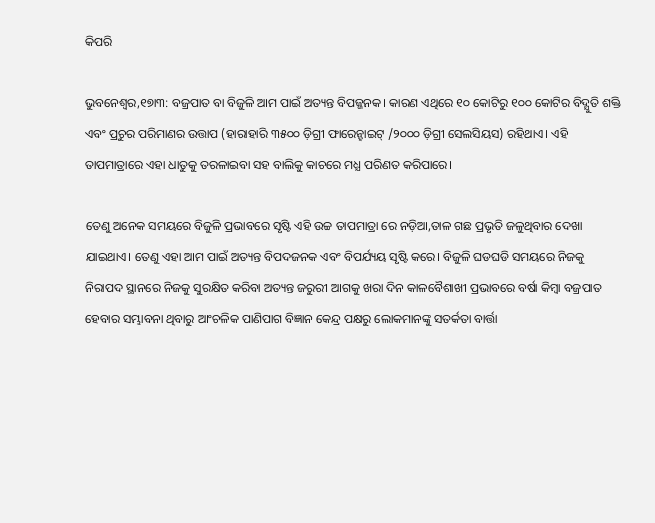କିପରି

ଭୁବନେଶ୍ୱର,୧୭ା୩: ବଜ୍ରପାତ ବା ବିଜୁଳି ଆମ ପାଇଁ ଅତ୍ୟନ୍ତ ବିପଜ୍ଜନକ। କାରଣ ଏଥିରେ ୧୦ କୋଟିରୁ ୧୦୦ କୋଟିର ବିଦ୍ଯୁତି ଶକ୍ତି ଏବଂ ପ୍ରଚୁର ପରିମାଣର ଉତ୍ତାପ (ହାରାହାରି ୩୫୦୦ ଡ଼ିଗ୍ରୀ ଫାରେନ୍ହାଇଟ୍ /୨୦୦୦ ଡ଼ିଗ୍ରୀ ସେଲସିୟସ) ରହିଥାଏ। ଏହି ତାପମାତ୍ରାରେ ଏହା ଧାତୁକୁ ତରଳାଇବା ସହ ବାଲିକୁ କାଚରେ ମଧ୍ଯ ପରିଣତ କରିପାରେ।

ତେଣୁ ଅନେକ ସମୟରେ ବିଜୁଳି ପ୍ରଭାବରେ ସୃଷ୍ଟି ଏହି ଉଚ୍ଚ ତାପମାତ୍ରା ରେ ନଡ଼ିଆ,ତାଳ ଗଛ ପ୍ରଭୃତି ଜଳୁଥିବାର ଦେଖା ଯାଇଥାଏ। ତେଣୁ ଏହା ଆମ ପାଇଁ ଅତ୍ୟନ୍ତ ବିପଦଜନକ ଏବଂ ବିପର୍ଯ୍ୟୟ ସୃଷ୍ଟି କରେ। ବିଜୁଳି ଘଡଘଡି ସମୟରେ ନିଜକୁ ନିରାପଦ ସ୍ଥାନରେ ନିଜକୁ ସୁରକ୍ଷିତ କରିବା ଅତ୍ୟନ୍ତ ଜରୁରୀ ଆଗକୁ ଖରା ଦିନ କାଳବୈଶାଖୀ ପ୍ରଭାବରେ ବର୍ଷା କିମ୍ବା ବଜ୍ରପାତ ହେବାର ସମ୍ଭାବନା ଥିବାରୁ ଆଂଚଳିକ ପାଣିପାଗ ବିଜ୍ଞାନ କେନ୍ଦ୍ର ପକ୍ଷରୁ ଲୋକମାନଙ୍କୁ ସତର୍କତା ବାର୍ତ୍ତା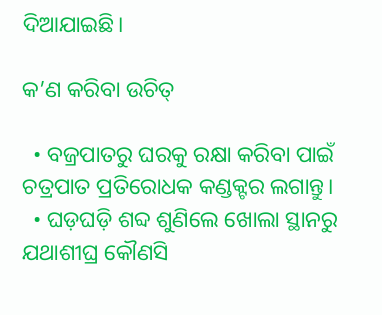ଦିଆଯାଇଛି।

କ’ଣ କରିବା ଉଚିତ୍

  • ବଜ୍ରପାତରୁ ଘରକୁ ରକ୍ଷା କରିବା ପାଇଁ ଚତ୍ରପାତ ପ୍ରତିରୋଧକ କଣ୍ଡକ୍ଟର ଲଗାନ୍ତୁ।
  • ଘଡ଼ଘଡ଼ି ଶବ୍ଦ ଶୁଣିଲେ ଖୋଲା ସ୍ଥାନରୁ ଯଥାଶୀଘ୍ର କୌଣସି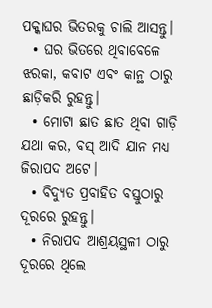ପକ୍କାଘର ଭିତରକୁ ଚାଲି ଆସନ୍ତୁ।
  • ଘର ଭିତରେ ଥିବାବେଳେ ଝରକା, କବାଟ ଏବଂ କାନ୍ଥ ଠାରୁ ଛାଡ଼ିକରି ରୁହନ୍ତୁ।
  • ମୋଟା ଛାତ ଛାତ ଥିବା ଗାଡ଼ି ଯଥା କର, ବସ୍ ଆଦି ଯାନ ମଧ୍ୟ ଜିରାପଦ ଅଟେ।
  • ବିଦ୍ୟୁତ ପ୍ରବାହିତ ବସ୍ତୁଠାରୁ ଦୂରରେ ରୁହନ୍ତୁ।
  • ନିରାପଦ ଆଶ୍ରୟସ୍ଥଳୀ ଠାରୁ ଦୂରରେ ଥିଲେ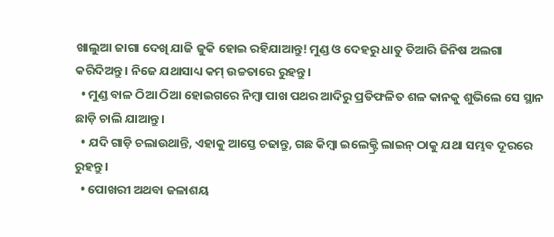ଖାଲୁଆ ଜାଗା ଦେଖି ଯାଜି ଜୁକି ହୋଇ ରହିଯାଆନ୍ତୁ! ମୁଣ୍ଡ ଓ ଦେହରୁ ଧାତୁ ତିଆରି ଜିନିଷ ଅଲଗା କରିଦିଅନ୍ତୁ। ନିଜେ ଯଥାସାଧ୍ୟ କମ୍ ଉଚ୍ଚତାରେ ରୁହନ୍ତୁ।
  • ମୁଣ୍ଡ ବାଳ ଠିଆ ଠିଆ ହୋଇଗରେ ନିମ୍ବା ପାଖ ପଥର ଆଦିରୁ ପ୍ରତିଫଳିତ ଶଳ କାନକୁ ଶୁଭିଲେ ସେ ସ୍ଥାନ ଛାଡ଼ି ଚାଲି ଯାଆନ୍ତୁ।
  • ଯଦି ଗାଡ଼ି ଚଲାଉଥାନ୍ତି, ଏହାକୁ ଆସ୍ତେ ଚଢାନ୍ତୁ, ଗଛ କିମ୍ବା ଇଲେକ୍ଟ୍ରି ଲାଇନ୍ ଠାକୁ ଯଥା ସମ୍ଭବ ଦୂରରେ ରୁହନ୍ତୁ ।
  • ପୋଖରୀ ଅଥବା ଜଳାଶୟ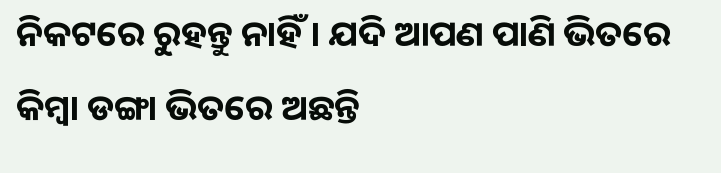ନିକଟରେ ରୁହନ୍ତୁ ନାହିଁ । ଯଦି ଆପଣ ପାଣି ଭିତରେ କିମ୍ବା ଡଙ୍ଗା ଭିତରେ ଅଛନ୍ତି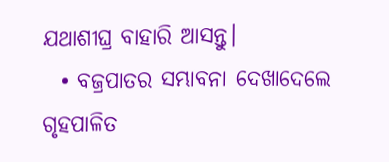ଯଥାଶୀଘ୍ର ବାହାରି ଆସନ୍ତୁ।
  • ବଜ୍ରପାତର ସମ୍ଭାବନା ଦେଖାଦେଲେ ଗୃହପାଳିତ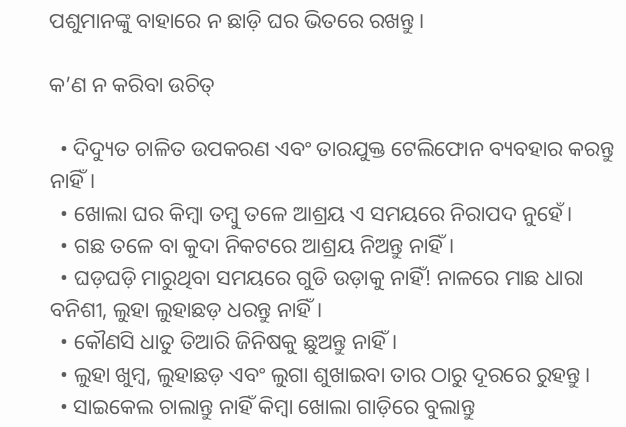ପଶୁମାନଙ୍କୁ ବାହାରେ ନ ଛାଡ଼ି ଘର ଭିତରେ ରଖନ୍ତୁ।

କ’ଣ ନ କରିବା ଉଚିତ୍

  • ଦିଦ୍ୟୁତ ଚାଳିତ ଉପକରଣ ଏବଂ ତାରଯୁକ୍ତ ଟେଲିଫୋନ ବ୍ୟବହାର କରନ୍ତୁ ନାହିଁ।
  • ଖୋଲା ଘର କିମ୍ବା ତମ୍ବୁ ତଳେ ଆଶ୍ରୟ ଏ ସମୟରେ ନିରାପଦ ନୁହେଁ।
  • ଗଛ ତଳେ ବା କୁଦା ନିକଟରେ ଆଶ୍ରୟ ନିଅନ୍ତୁ ନାହିଁ।
  • ଘଡ଼ଘଡ଼ି ମାରୁଥିବା ସମୟରେ ଗୁଡି ଉଡ଼ାକୁ ନାହିଁ! ନାଳରେ ମାଛ ଧାରା ବନିଶୀ, ଲୁହା ଲୁହାଛଡ଼ ଧରନ୍ତୁ ନାହିଁ।
  • କୌଣସି ଧାତୁ ତିଆରି ଜିନିଷକୁ ଛୁଅନ୍ତୁ ନାହିଁ।
  • ଲୁହା ଖୁମ୍ବ, ଲୁହାଛଡ଼ ଏବଂ ଲୁଗା ଶୁଖାଇବା ତାର ଠାରୁ ଦୂରରେ ରୁହନ୍ତୁ।
  • ସାଇକେଲ ଚାଲାନ୍ତୁ ନାହିଁ କିମ୍ବା ଖୋଲା ଗାଡ଼ିରେ ବୁଲାନ୍ତୁ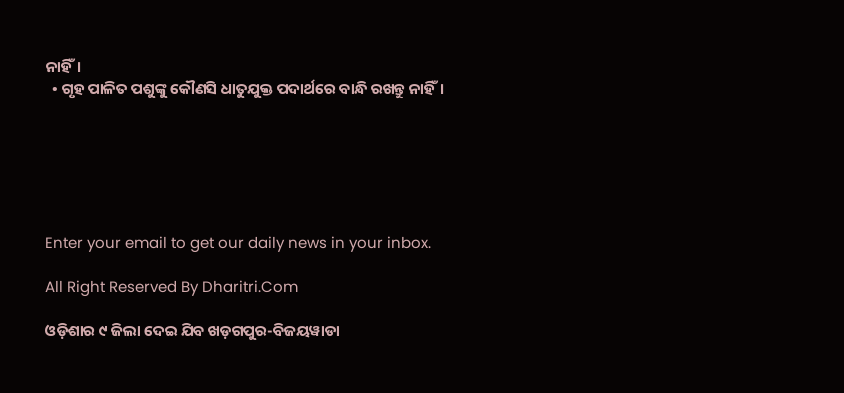ନାହିଁ।
  • ଗୃହ ପାଳିତ ପଶୁଙ୍କୁ କୌଣସି ଧାତୁଯୁକ୍ତ ପଦାର୍ଥରେ ବାନ୍ଧି ରଖନ୍ତୁ ନାହିଁ।






Enter your email to get our daily news in your inbox.

All Right Reserved By Dharitri.Com

ଓଡ଼ିଶାର ୯ ଜିଲା ଦେଇ ଯିବ ଖଡ଼ଗପୁର-ବିଜୟୱାଡା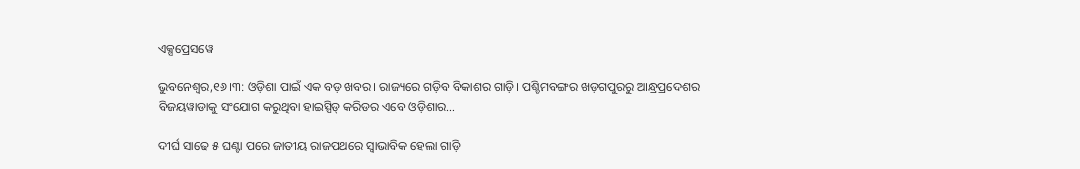ଏକ୍ସପ୍ରେସୱେ

ଭୁବନେଶ୍ୱର,୧୬।୩: ଓଡ଼ିଶା ପାଇଁ ଏକ ବଡ଼ ଖବର। ରାଜ୍ୟରେ ଗଡ଼ିବ ବିକାଶର ଗାଡ଼ି। ପଶ୍ଚିମବଙ୍ଗର ଖଡ଼ଗପୁରରୁ ଆନ୍ଧ୍ରପ୍ରଦେଶର ବିଜୟୱାଡାକୁ ସଂଯୋଗ କରୁଥିବା ହାଇସ୍ପିଡ୍ କରିଡର ଏବେ ଓଡ଼ିଶାର…

ଦୀର୍ଘ ସାଢେ ୫ ଘଣ୍ଟା ପରେ ଜାତୀୟ ରାଜପଥରେ ସ୍ବାଭାବିକ ହେଲା ଗାଡ଼ି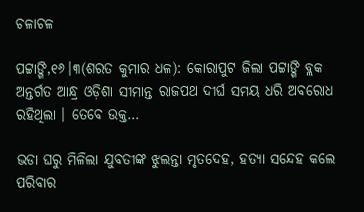ଚଳାଚଳ

ପଟ୍ଟାଙ୍ଗି,୧୬।୩(ଶରତ କୁମାର ଧଳ): କୋରାପୁଟ ଜିଲା ପଟ୍ଟାଙ୍ଗି ବ୍ଲକ ଅନ୍ତର୍ଗତ ଆନ୍ଧ୍ର ଓଡ଼ିଶା ସୀମାନ୍ତ ରାଜପଥ ଦୀର୍ଘ ସମୟ ଧରି ଅବରୋଧ ରହିଥିଲା । ତେବେ ଉକ୍ତ…

ଭଡା ଘରୁ ମିଳିଲା ଯୁବତୀଙ୍କ ଝୁଲନ୍ତା ମୃତଦେହ, ହତ୍ୟା ସନ୍ଦେହ କଲେ ପରିବାର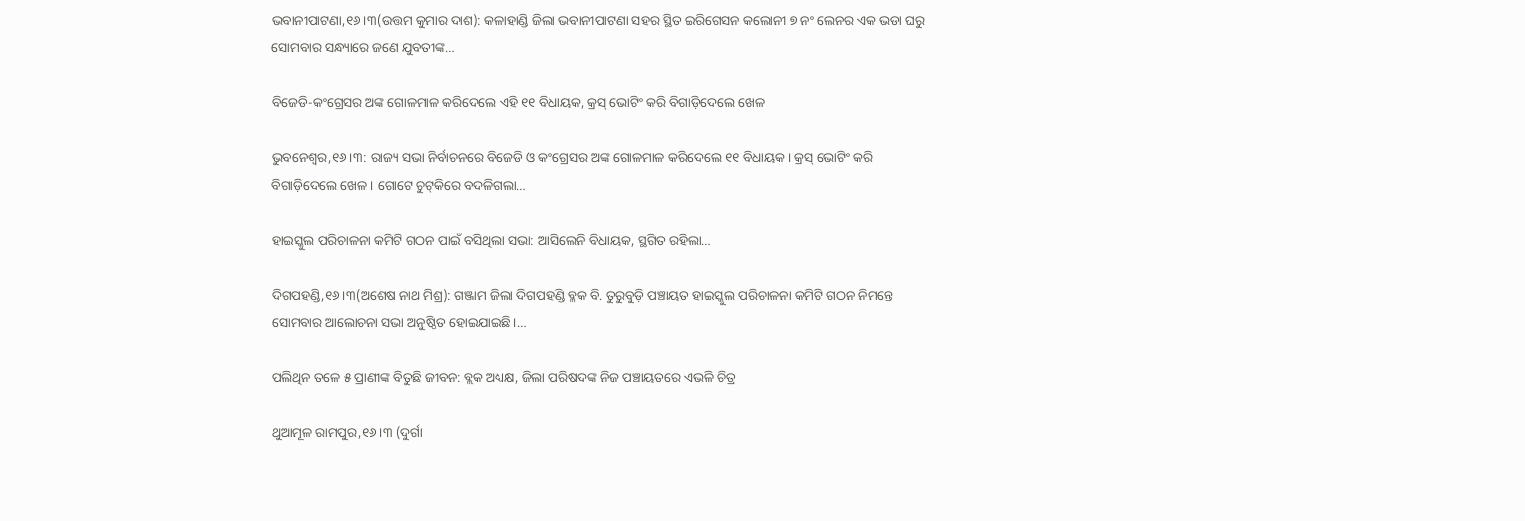ଭବାନୀପାଟଣା,୧୬।୩(ଉତ୍ତମ କୁମାର ଦାଶ): କଳାହାଣ୍ଡି ଜିଲା ଭବାନୀପାଟଣା ସହର ସ୍ଥିତ ଇରିଗେସନ କଲୋନୀ ୭ ନଂ ଲେନର ଏକ ଭଡା ଘରୁ ସୋମବାର ସନ୍ଧ୍ୟାରେ ଜଣେ ଯୁବତୀଙ୍କ…

ବିଜେଡି-କଂଗ୍ରେସର ଅଙ୍କ ଗୋଳମାଳ କରିଦେଲେ ଏହି ୧୧ ବିଧାୟକ, କ୍ରସ୍‌ ଭୋଟିଂ କରି ବିଗାଡ଼ିଦେଲେ ଖେଳ

ଭୁବନେଶ୍ୱର,୧୬।୩: ରାଜ୍ୟ ସଭା ନିର୍ବାଚନରେ ବିଜେଡି ଓ କଂଗ୍ରେସର ଅଙ୍କ ଗୋଳମାଳ କରିଦେଲେ ୧୧ ବିଧାୟକ। କ୍ରସ୍‌ ଭୋଟିଂ କରି ବିଗାଡ଼ିଦେଲେ ଖେଳ। ଗୋଟେ ଚୁଟ୍‌କିରେ ବଦଳିଗଲା…

ହାଇସ୍କୁଲ ପରିଚାଳନା କମିଟି ଗଠନ ପାଇଁ ବସିଥିଲା ସଭା: ଆସିଲେନି ବିଧାୟକ, ସ୍ଥଗିତ ରହିଲା…

ଦିଗପହଣ୍ଡି,୧୬।୩(ଅଶେଷ ନାଥ ମିଶ୍ର): ଗଞ୍ଜାମ ଜିଲା ଦିଗପହଣ୍ଡି ବ୍ଳକ ବି. ତୁରୁବୁଡ଼ି ପଞ୍ଚାୟତ ହାଇସ୍କୁଲ ପରିଚାଳନା କମିଟି ଗଠନ ନିମନ୍ତେ ସୋମବାର ଆଲୋଚନା ସଭା ଅନୁଷ୍ଠିତ ହୋଇଯାଇଛି।…

ପଲିଥିନ ତଳେ ୫ ପ୍ରାଣୀଙ୍କ ବିତୁଛି ଜୀବନ: ବ୍ଲକ ଅଧ୍ୟକ୍ଷ, ଜିଲା ପରିଷଦଙ୍କ ନିଜ ପଞ୍ଚାୟତରେ ଏଭଳି ଚିତ୍ର

ଥୁଆମୂଳ ରାମପୁର,୧୬।୩ (ଦୁର୍ଗା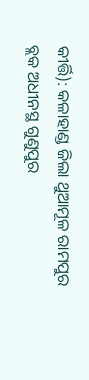କୀର୍ତ୍ତି): କଳାହାଣ୍ଡ ଜିଲା ଥୁଆମୂଳ ରାମପୁର ବ୍ଲକ ଅଧୀନସ୍ଥ ଗୁଣୁପୁର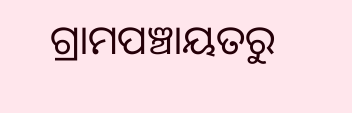ଗ୍ରାମପଞ୍ଚାୟତରୁ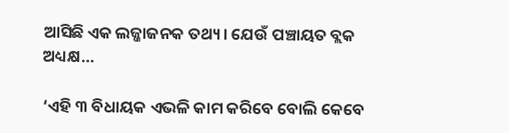ଆସିଛି ଏକ ଲଜ୍ଜାଜନକ ତଥ୍ୟ। ଯେଉଁ ପଞ୍ଚାୟତ ବ୍ଲକ ଅଧ୍ୟକ୍ଷ…

‘ଏହି ୩ ବିଧାୟକ ଏଭଳି କାମ କରିବେ ବୋଲି କେବେ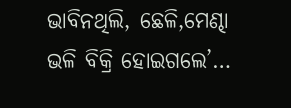ଭାବିନଥିଲି, ଛେଳି,ମେଣ୍ଢା ଭଳି ବିକ୍ରି ହୋଇଗଲେ’…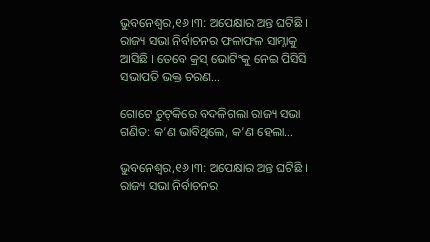ଭୁବନେଶ୍ୱର,୧୬।୩: ଅପେକ୍ଷାର ଅନ୍ତ ଘଟିଛି । ରାଜ୍ୟ ସଭା ନିର୍ବାଚନର ଫଳାଫଳ ସାମ୍ନାକୁ ଆସିଛି । ତେବେ କ୍ରସ୍‌ ଭୋଟିଂକୁ ନେଇ ପିସିସି ସଭାପତି ଭକ୍ତ ଚରଣ…

ଗୋଟେ ଚୁଟ୍‌କିରେ ବଦଳିଗଲା ରାଜ୍ୟ ସଭା ଗଣିତ: କ’ଣ ଭାବିଥିଲେ, କ’ଣ ହେଲା…

ଭୁବନେଶ୍ୱର,୧୬।୩: ଅପେକ୍ଷାର ଅନ୍ତ ଘଟିଛି । ରାଜ୍ୟ ସଭା ନିର୍ବାଚନର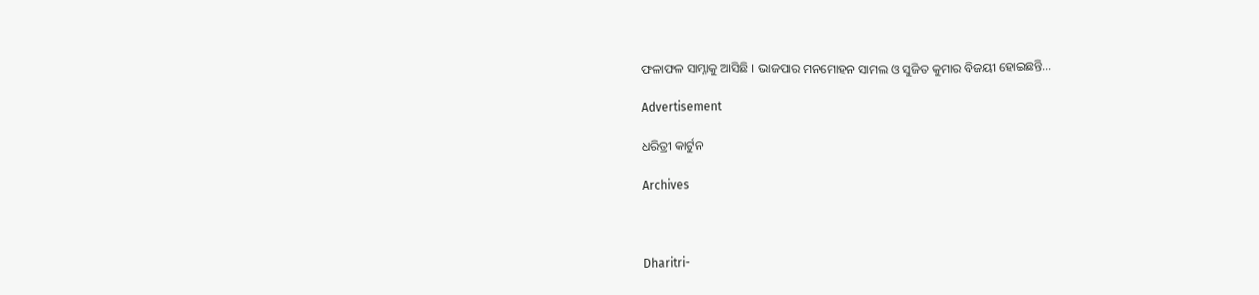ଫଳାଫଳ ସାମ୍ନାକୁ ଆସିଛି । ଭାଜପାର ମନମୋହନ ସାମଲ ଓ ସୁଜିତ କୁମାର ବିଜୟୀ ହୋଇଛନ୍ତି…

Advertisement

ଧରିତ୍ରୀ କାର୍ଟୁନ

Archives



Dharitri-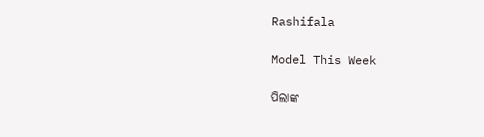Rashifala

Model This Week

ପିଲାଙ୍କ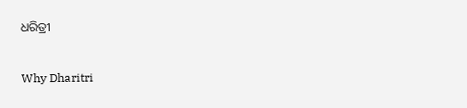ଧରିତ୍ରୀ

Why Dharitri